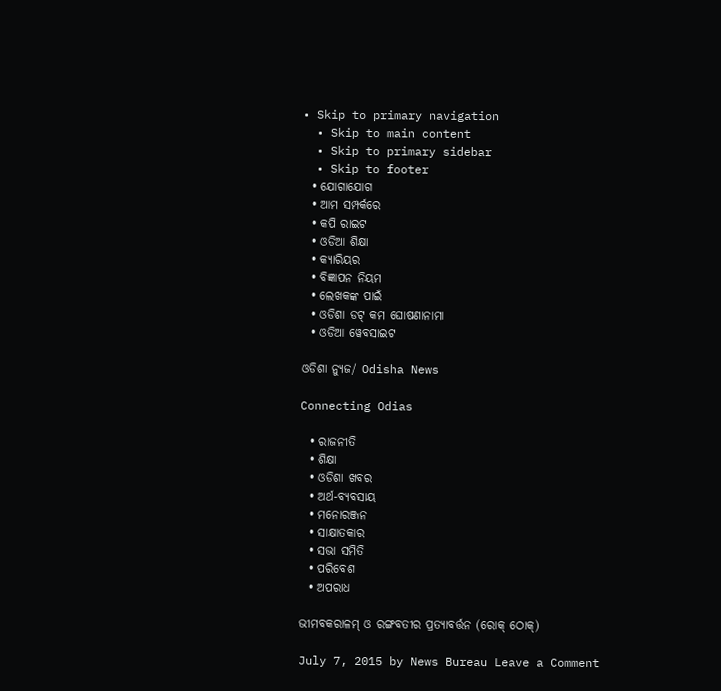• Skip to primary navigation
  • Skip to main content
  • Skip to primary sidebar
  • Skip to footer
  • ଯୋଗାଯୋଗ
  • ଆମ ସମ୍ପର୍କରେ
  • କପି ରାଇଟ
  • ଓଡିଆ ଶିକ୍ଷା
  • କ୍ୟାରିୟର
  • ବିଜ୍ଞାପନ ନିୟମ
  • ଲେଖକଙ୍କ ପାଇଁ
  • ଓଡିଶା ଡଟ୍ କମ ଘୋଷଣାନାମା
  • ଓଡିଆ ୱେବସାଇଟ

ଓଡିଶା ନ୍ୟୁଜ/ Odisha News

Connecting Odias

  • ରାଜନୀତି
  • ଶିକ୍ଷା
  • ଓଡିଶା ଖବର
  • ଅର୍ଥ-ବ୍ୟବସାୟ
  • ମନୋରଞ୍ଜନ
  • ସାକ୍ଷାତକାର
  • ସଭା ସମିତି
  • ପରିବେଶ
  • ଅପରାଧ

ଭୀମବକରାଳମ୍‍ ଓ ରଙ୍ଗବତୀର ପ୍ରତ୍ୟାବର୍ତ୍ତନ (ରୋକ୍ ଠୋକ୍)

July 7, 2015 by News Bureau Leave a Comment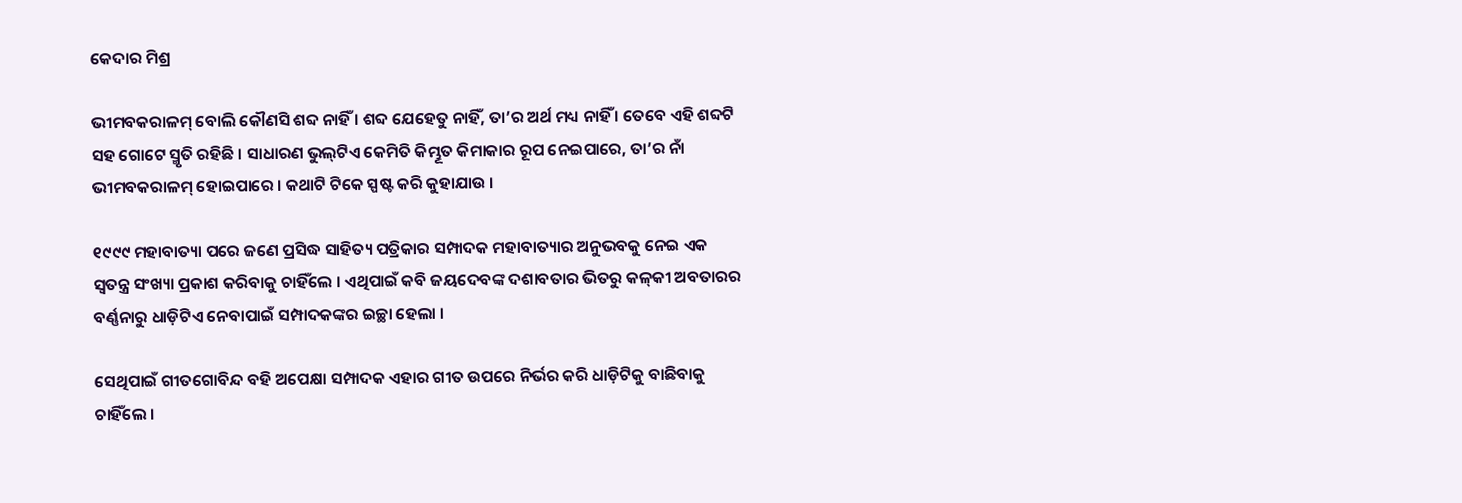କେଦାର ମିଶ୍ର

ଭୀମବକରାଳମ୍‍ ବୋଲି କୌଣସି ଶବ୍ଦ ନାହିଁ । ଶବ୍ଦ ଯେହେତୁ ନାହିଁ, ତା’ର ଅର୍ଥ ମଧ୍ୟ ନାହିଁ । ତେବେ ଏହି ଶବ୍ଦଟି ସହ ଗୋଟେ ସ୍ମୃତି ରହିଛି । ସାଧାରଣ ଭୁଲ୍‍ଟିଏ କେମିତି କିମ୍ଭୂତ କିମାକାର ରୂପ ନେଇପାରେ, ତା’ର ନାଁ ଭୀମବକରାଳମ୍‍ ହୋଇପାରେ । କଥାଟି ଟିକେ ସ୍ପଷ୍ଟ କରି କୁହାଯାଉ ।

୧୯୯୯ ମହାବାତ୍ୟା ପରେ ଜଣେ ପ୍ରସିଦ୍ଧ ସାହିତ୍ୟ ପତ୍ରିକାର ସମ୍ପାଦକ ମହାବାତ୍ୟାର ଅନୁଭବକୁ ନେଇ ଏକ ସ୍ୱତନ୍ତ୍ର ସଂଖ୍ୟା ପ୍ରକାଶ କରିବାକୁ ଚାହିଁଲେ । ଏଥିପାଇଁ କବି ଜୟଦେବଙ୍କ ଦଶାବତାର ଭିତରୁ କଳ୍‍କୀ ଅବତାରର ବର୍ଣ୍ଣନାରୁ ଧାଡ଼ିଟିଏ ନେବାପାଇଁ ସମ୍ପାଦକଙ୍କର ଇଚ୍ଛା ହେଲା ।

ସେଥିପାଇଁ ଗୀତଗୋବିନ୍ଦ ବହି ଅପେକ୍ଷା ସମ୍ପାଦକ ଏହାର ଗୀତ ଉପରେ ନିର୍ଭର କରି ଧାଡ଼ିଟିକୁ ବାଛିବାକୁ ଚାହିଁଲେ ।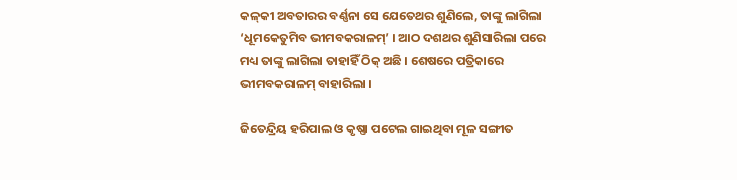କଳ୍‍କୀ ଅବତାରର ବର୍ଣ୍ଣନା ସେ ଯେତେଥର ଶୁଣିଲେ, ତାଙ୍କୁ ଲାଗିଲା ‘ଧୂମକେତୁମିବ ଭୀମବକରାଳମ୍‍’ । ଆଠ ଦଶଥର ଶୁଣିସାରିଲା ପରେ ମଧ୍ୟ ତାଙ୍କୁ ଲାଗିଲା ତାହାହିଁ ଠିକ୍‍ ଅଛି । ଶେଷରେ ପତ୍ରିକାରେ ଭୀମବକରାଳମ୍‍ ବାହାରିଲା ।

ଜିତେନ୍ଦ୍ରିୟ ହରିପାଲ ଓ କୃଷ୍ଣା ପଟେଲ ଗାଇଥିବା ମୂଳ ସଙ୍ଗୀତ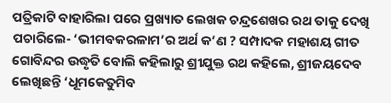ପତ୍ରିକାଟି ବାହାରିଲା ପରେ ପ୍ରଖ୍ୟାତ ଲେଖକ ଚନ୍ଦ୍ରଶେଖର ରଥ ତାକୁ ଦେଖି ପଚାରିଲେ- ‘ଭୀମବକରଳାମ’ର ଅର୍ଥ କ’ଣ ? ସମ୍ପାଦକ ମହାଶୟ ଗୀତ ଗୋବିନ୍ଦର ଉଦ୍ଧୃତି ବୋଲି କହିଲାରୁ ଶ୍ରୀଯୁକ୍ତ ରଥ କହିଲେ, ଶ୍ରୀଜୟଦେବ ଲେଖିଛନ୍ତି ‘ଧୂମକେତୁମିବ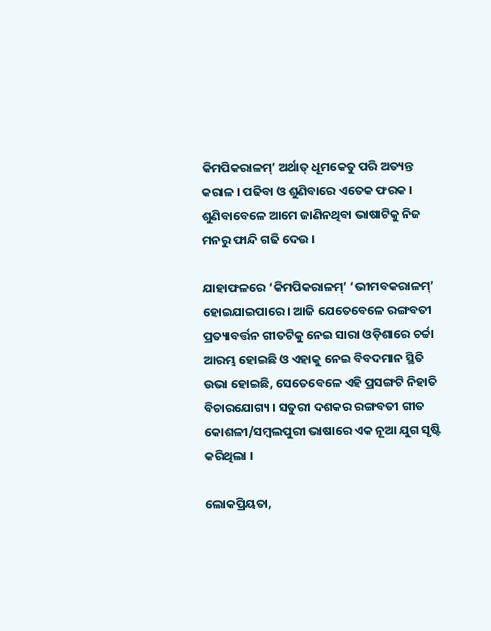କିମପିକରାଳମ୍‍’ ଅର୍ଥାତ୍‍ ଧୂମକେତୁ ପରି ଅତ୍ୟନ୍ତ କରାଳ । ପଢିବା ଓ ଶୁଣିବାରେ ଏତେକ ଫରକ । ଶୁଣିବାବେଳେ ଆମେ ଜାଣିନଥିବା ଭାଷାଟିକୁ ନିଜ ମନରୁ ଫାନ୍ଦି ଗଢି ଦେଉ ।

ଯାହାଫଳରେ ‘କିମପିକରାଳମ୍‍’ ‘ଭୀମବକରାଳମ୍‍’ ହୋଇଯାଇପାରେ । ଆଜି ଯେତେବେଳେ ରଙ୍ଗବତୀ ପ୍ରତ୍ୟାବର୍ତ୍ତନ ଗୀତଟିକୁ ନେଇ ସାରା ଓଡ଼ିଶାରେ ଚର୍ଚ୍ଚା ଆରମ୍ଭ ହୋଇଛି ଓ ଏହାକୁ ନେଇ ବିବଦମାନ ସ୍ଥିତି ଉଭା ହୋଇଛି, ସେତେବେଳେ ଏହି ପ୍ରସଙ୍ଗଟି ନିହାତି ବିଚାରଯୋଗ୍ୟ । ସତୁରୀ ଦଶକର ରଙ୍ଗବତୀ ଗୀତ କୋଶଳୀ/ସମ୍ବଲପୁରୀ ଭାଷାରେ ଏକ ନୂଆ ଯୁଗ ସୃଷ୍ଟି କରିଥିଲା ।

ଲୋକପ୍ରିୟତା,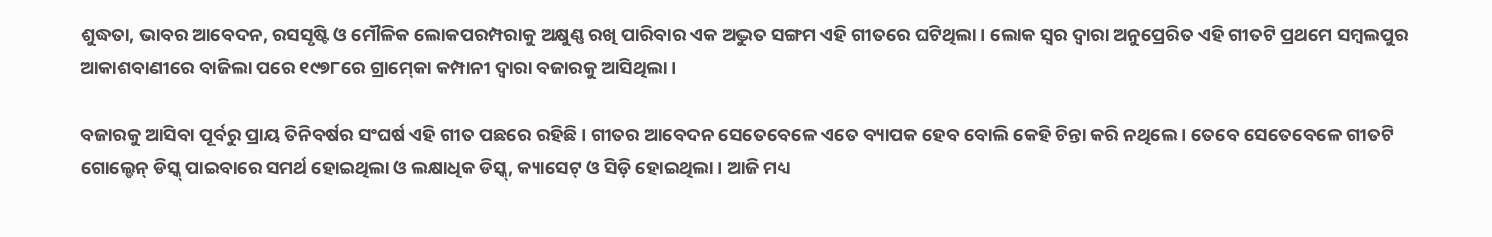ଶୁଦ୍ଧତା, ଭାବର ଆବେଦନ, ରସସୃଷ୍ଟି ଓ ମୌଳିକ ଲୋକପରମ୍ପରାକୁ ଅକ୍ଷୁଣ୍ଣ ରଖି ପାରିବାର ଏକ ଅଦ୍ଭୁତ ସଙ୍ଗମ ଏହି ଗୀତରେ ଘଟିଥିଲା । ଲୋକ ସ୍ୱର ଦ୍ୱାରା ଅନୁପ୍ରେରିତ ଏହି ଗୀତଟି ପ୍ରଥମେ ସମ୍ବଲପୁର ଆକାଶବାଣୀରେ ବାଜିଲା ପରେ ୧୯୭୮ରେ ଗ୍ରାମ୍‍କୋ କମ୍ପାନୀ ଦ୍ୱାରା ବଜାରକୁ ଆସିଥିଲା ।

ବଜାରକୁ ଆସିବା ପୂର୍ବରୁ ପ୍ରାୟ ତିନିବର୍ଷର ସଂଘର୍ଷ ଏହି ଗୀତ ପଛରେ ରହିଛି । ଗୀତର ଆବେଦନ ସେତେବେଳେ ଏତେ ବ୍ୟାପକ ହେବ ବୋଲି କେହି ଚିନ୍ତା କରି ନଥିଲେ । ତେବେ ସେତେବେଳେ ଗୀତଟି ଗୋଲ୍ଡେନ୍‍ ଡିସ୍କ୍‍ ପାଇବାରେ ସମର୍ଥ ହୋଇଥିଲା ଓ ଲକ୍ଷାଧିକ ଡିସ୍କ୍‍, କ୍ୟାସେଟ୍‍ ଓ ସିଡ଼ି ହୋଇଥିଲା । ଆଜି ମଧ୍ୟ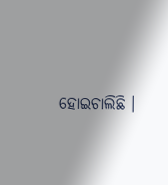ହୋଇଚାଲିଛି ।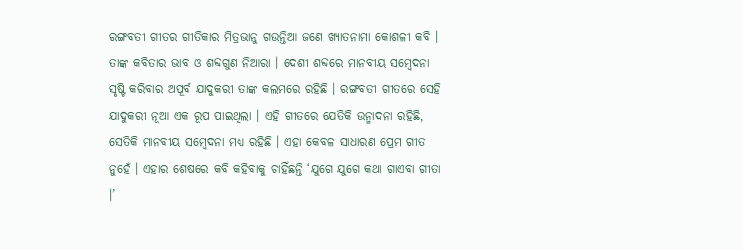ରଙ୍ଗବତୀ ଗୀତର ଗୀତିକାର ମିତ୍ରଭାନୁ ଗଉନ୍ତିଆ ଜଣେ ଖ୍ୟାତନାମା କୋଶଳୀ କବି । ତାଙ୍କ କବିତାର ଭାବ ଓ ଶବ୍ଦଗୁଣ ନିଆରା । ଦେଶୀ ଶବ୍ଦରେ ମାନବୀୟ ସମ୍ବେଦନା ସୃଷ୍ଟି କରିବାର ଅପୂର୍ବ ଯାଦୁକରୀ ତାଙ୍କ କଲମରେ ରହିଛି । ରଙ୍ଗବତୀ ଗୀତରେ ସେହି ଯାଦୁକରୀ ନୂଆ ଏକ ରୂପ ପାଇଥିଲା । ଏହି ଗୀତରେ ଯେତିକି ଉନ୍ମାଦନା ରହିଛି, ସେତିକି ମାନବୀୟ ସମ୍ବେଦନା ମଧ୍ୟ ରହିଛି । ଏହା କେବଳ ସାଧାରଣ ପ୍ରେମ ଗୀତ ନୁହେଁ । ଏହାର ଶେଷରେ କବି କହିବାକୁ ଚାହିଁଛନ୍ତି ‘ଯୁଗେ ଯୁଗେ କଥା ଗାଏବା ଗୀତା ।’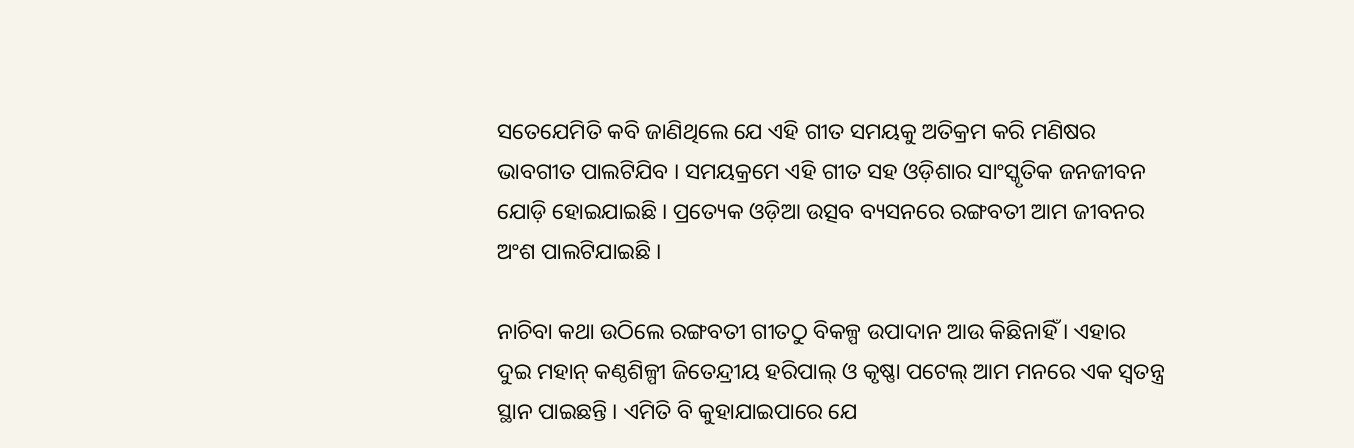ସତେଯେମିତି କବି ଜାଣିଥିଲେ ଯେ ଏହି ଗୀତ ସମୟକୁ ଅତିକ୍ରମ କରି ମଣିଷର ଭାବଗୀତ ପାଲଟିଯିବ । ସମୟକ୍ରମେ ଏହି ଗୀତ ସହ ଓଡ଼ିଶାର ସାଂସ୍କୃତିକ ଜନଜୀବନ ଯୋଡ଼ି ହୋଇଯାଇଛି । ପ୍ରତ୍ୟେକ ଓଡ଼ିଆ ଉତ୍ସବ ବ୍ୟସନରେ ରଙ୍ଗବତୀ ଆମ ଜୀବନର ଅଂଶ ପାଲଟିଯାଇଛି ।

ନାଚିବା କଥା ଉଠିଲେ ରଙ୍ଗବତୀ ଗୀତଠୁ ବିକଳ୍ପ ଉପାଦାନ ଆଉ କିଛିନାହିଁ । ଏହାର ଦୁଇ ମହାନ୍‍ କଣ୍ଠଶିଳ୍ପୀ ଜିତେନ୍ଦ୍ରୀୟ ହରିପାଲ୍‍ ଓ କୃଷ୍ଣା ପଟେଲ୍‍ ଆମ ମନରେ ଏକ ସ୍ୱତନ୍ତ୍ର ସ୍ଥାନ ପାଇଛନ୍ତି । ଏମିତି ବି କୁହାଯାଇପାରେ ଯେ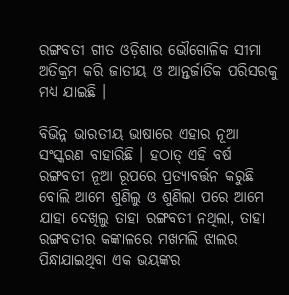ରଙ୍ଗବତୀ ଗୀତ ଓଡ଼ିଶାର ଭୌଗୋଳିକ ସୀମା ଅତିକ୍ରମ କରି ଜାତୀୟ ଓ ଆନ୍ତର୍ଜାତିକ ପରିସରକୁ ମଧ୍ୟ ଯାଇଛି ।

ବିଭିନ୍ନ ଭାରତୀୟ ଭାଷାରେ ଏହାର ନୂଆ ସଂସ୍କରଣ ବାହାରିଛି । ହଠାତ୍‍ ଏହି ବର୍ଷ ରଙ୍ଗବତୀ ନୂଆ ରୂପରେ ପ୍ରତ୍ୟାବର୍ତ୍ତନ କରୁଛି ବୋଲି ଆମେ ଶୁଣିଲୁ ଓ ଶୁଣିଲା ପରେ ଆମେ ଯାହା ଦେଖିଲୁ ତାହା ରଙ୍ଗବତୀ ନଥିଲା, ତାହା ରଙ୍ଗବତୀର କଙ୍କାଳରେ ମଖମଲି ଝାଲର ପିନ୍ଧାଯାଇଥିବା ଏକ ଭୟଙ୍କର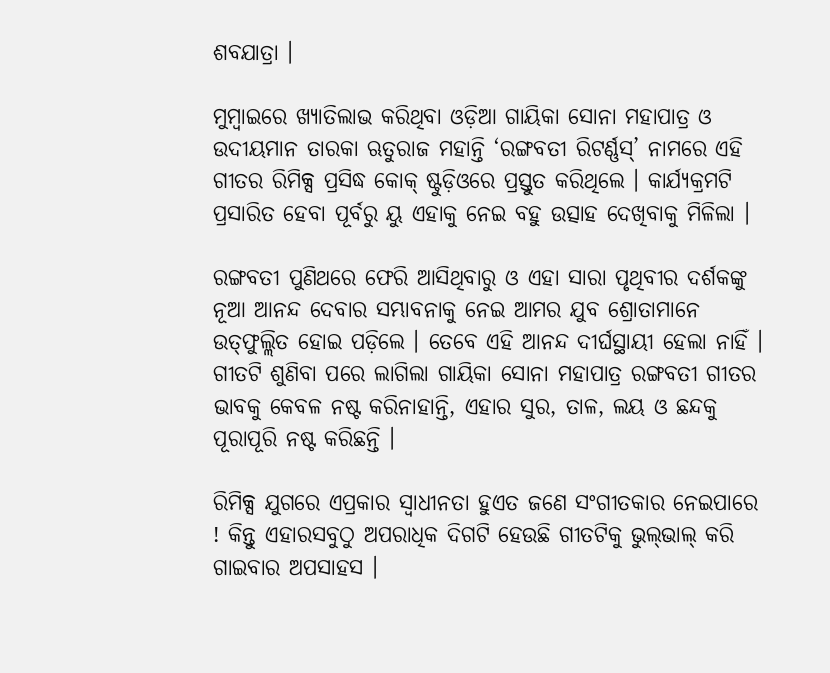ଶବଯାତ୍ରା ।

ମୁମ୍ବାଇରେ ଖ୍ୟାତିଲାଭ କରିଥିବା ଓଡ଼ିଆ ଗାୟିକା ସୋନା ମହାପାତ୍ର ଓ ଉଦୀୟମାନ ତାରକା ଋତୁରାଜ ମହାନ୍ତି ‘ରଙ୍ଗବତୀ ରିଟର୍ଣ୍ଣସ୍‍’ ନାମରେ ଏହି ଗୀତର ରିମିକ୍ସ ପ୍ରସିଦ୍ଧ କୋକ୍‍ ଷ୍ଟୁଡ଼ିଓରେ ପ୍ରସ୍ତୁତ କରିଥିଲେ । କାର୍ଯ୍ୟକ୍ରମଟି ପ୍ରସାରିତ ହେବା ପୂର୍ବରୁ ୟୁ ଏହାକୁ ନେଇ ବହୁ ଉତ୍ସାହ ଦେଖିବାକୁ ମିଳିଲା ।

ରଙ୍ଗବତୀ ପୁଣିଥରେ ଫେରି ଆସିଥିବାରୁ ଓ ଏହା ସାରା ପୃଥିବୀର ଦର୍ଶକଙ୍କୁ ନୂଆ ଆନନ୍ଦ ଦେବାର ସମ୍ଭାବନାକୁ ନେଇ ଆମର ଯୁବ ଶ୍ରୋତାମାନେ ଉତ୍‍ଫୁଲ୍ଲିତ ହୋଇ ପଡ଼ିଲେ । ତେବେ ଏହି ଆନନ୍ଦ ଦୀର୍ଘସ୍ଥାୟୀ ହେଲା ନାହିଁ । ଗୀତଟି ଶୁଣିବା ପରେ ଲାଗିଲା ଗାୟିକା ସୋନା ମହାପାତ୍ର ରଙ୍ଗବତୀ ଗୀତର ଭାବକୁ କେବଳ ନଷ୍ଟ କରିନାହାନ୍ତି, ଏହାର ସୁର, ତାଳ, ଲୟ ଓ ଛନ୍ଦକୁ ପୂରାପୂରି ନଷ୍ଟ କରିଛନ୍ତି ।

ରିମିକ୍ସ ଯୁଗରେ ଏପ୍ରକାର ସ୍ୱାଧୀନତା ହୁଏତ ଜଣେ ସଂଗୀତକାର ନେଇପାରେ ! କିନ୍ତୁ ଏହାରସବୁଠୁ ଅପରାଧିକ ଦିଗଟି ହେଉଛି ଗୀତଟିକୁ ଭୁଲ୍‍ଭାଲ୍‍ କରି ଗାଇବାର ଅପସାହସ ।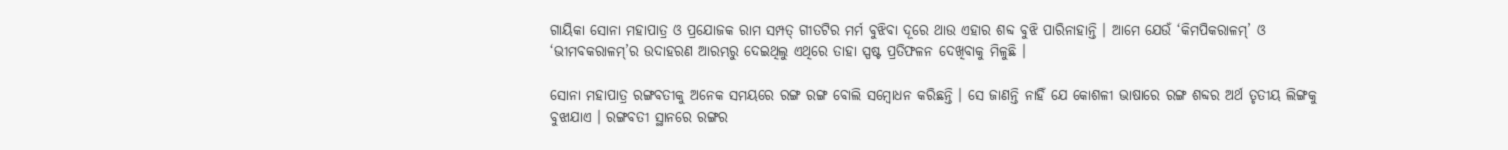ଗାୟିକା ସୋନା ମହାପାତ୍ର ଓ ପ୍ରଯୋଜକ ରାମ ସମ୍ପତ୍‍ ଗୀତଟିର ମର୍ମ ବୁଝିବା ଦୂରେ ଥାଉ ଏହାର ଶବ୍ଦ ବୁଝି ପାରିନାହାନ୍ତି । ଆମେ ଯେଉଁ ‘କିମପିକରାଳମ୍‍’ ଓ ‘ଭୀମବକରାଳମ୍‍’ର ଉଦାହରଣ ଆରମ୍ଭରୁ ଦେଇଥିଲୁ ଏଥିରେ ତାହା ସ୍ପଷ୍ଟ ପ୍ରତିଫଳନ ଦେଖିବାକୁ ମିଳୁଛି ।

ସୋନା ମହାପାତ୍ର ରଙ୍ଗବତୀକୁ ଅନେକ ସମୟରେ ରଙ୍ଗ ରଙ୍ଗ ବୋଲି ସମ୍ବୋଧନ କରିଛନ୍ତି । ସେ ଜାଣନ୍ତି ନାହିଁ ଯେ କୋଶଳୀ ଭାଷାରେ ରଙ୍ଗ ଶବ୍ଦର ଅର୍ଥ ତୃତୀୟ ଲିଙ୍ଗକୁ ବୁଝାଯାଏ । ରଙ୍ଗବତୀ ସ୍ଥାନରେ ରଙ୍ଗର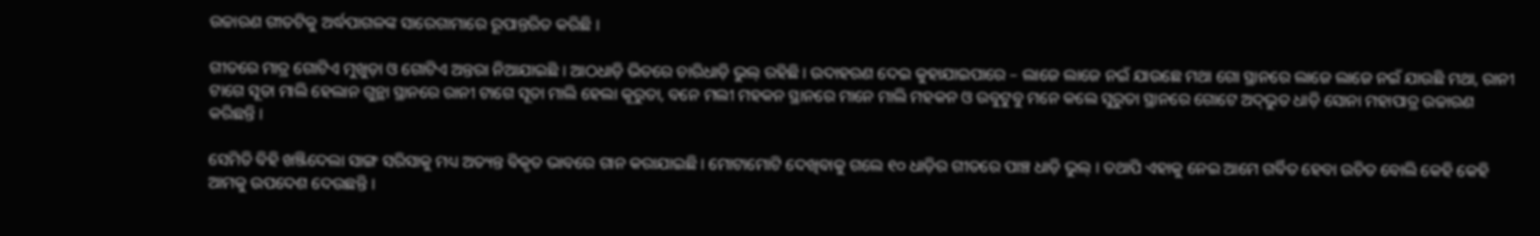ଉଚ୍ଚାରଣ ଗୀତଟିକୁ ଅର୍ଦ୍ଧପାଗଳଙ୍କ ସାରେଗାମାରେ ରୂପାନ୍ତରିତ କରିଛି ।

ଗୀତରେ ମାତ୍ର ଗୋଟିଏ ମୁଖୁଡ଼ା ଓ ଗୋଟିଏ ଅନ୍ତରା ନିଆଯାଇଛି । ଆଠଧାଡ଼ି ଭିତରେ ଚାରିଧାଡ଼ି ଭୁଲ୍‍ ରହିଛି । ଉଦାହରଣ ଦେଇ କୁହାଯାଇପାରେ – ଲାଜେ ଲାଜେ ନଇଁ ଯାଉଛେ ମଥା ଗୋ ସ୍ଥାନରେ ଲାଜେ ଲାଜେ ନଇଁ ଯାଉଛି ମଥା, ରାନୀ ଟାଗେ ସୂତା ମାଲି ହେଲାନ ଗୁନ୍ଥା ସ୍ଥାନରେ ରାନୀ ଟାଗେ ସୂତା ମାଲି ହେଲା କୂରୁତା, ବନେ ମଲୀ ମହକନ ସ୍ଥାନରେ ମାନେ ମାଲି ମହକନ ଓ ଉବୁଟୁବୁ ମନେ କଲେ ସୁରୁତା ସ୍ଥାନରେ ଗୋଟେ ଅଦ୍‍ଭୁତ ଧାଡ଼ି ସୋନା ମହାପାତ୍ର ଉଚ୍ଚାରଣ କରିଛନ୍ତି ।

ସେମିତି ବିହି ଖଞ୍ଜିଦେଲା ସାଙ୍ଗ ସରିସାକୁ ମଧ୍ୟ ଅତ୍ୟନ୍ତ ବିକୃତ ଭାବରେ ଗାନ କରାଯାଇଛି । ମୋଟାମୋଟି ଦେଖିବାକୁ ଗଲେ ୧୦ ଧାଡ଼ିର ଗୀତରେ ପାଞ୍ଚ ଧାଡ଼ି ଭୁଲ୍‍ । ତଥାପି ଏହାକୁ ନେଇ ଆମେ ଗର୍ବିତ ହେବା ଉଚିତ ବୋଲି କେହି କେହି ଆମକୁ ଉପଦେଶ ଦେଉଛନ୍ତି ।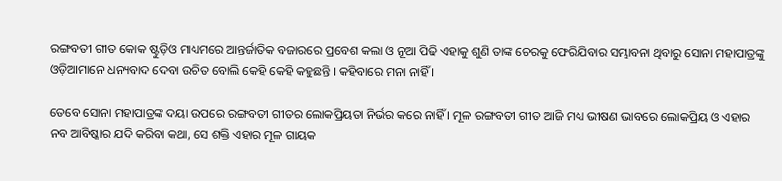ରଙ୍ଗବତୀ ଗୀତ କୋକ ଷ୍ଟୁଡ଼ିଓ ମାଧ୍ୟମରେ ଆନ୍ତର୍ଜାତିକ ବଜାରରେ ପ୍ରବେଶ କଲା ଓ ନୂଆ ପିଢି ଏହାକୁ ଶୁଣି ତାଙ୍କ ଚେରକୁ ଫେରିଯିବାର ସମ୍ଭାବନା ଥିବାରୁ ସୋନା ମହାପାତ୍ରଙ୍କୁ ଓଡ଼ିଆମାନେ ଧନ୍ୟବାଦ ଦେବା ଉଚିତ ବୋଲି କେହି କେହି କହୁଛନ୍ତି । କହିବାରେ ମନା ନାହିଁ ।

ତେବେ ସୋନା ମହାପାତ୍ରଙ୍କ ଦୟା ଉପରେ ରଙ୍ଗବତୀ ଗୀତର ଲୋକପ୍ରିୟତା ନିର୍ଭର କରେ ନାହିଁ । ମୂଳ ରଙ୍ଗବତୀ ଗୀତ ଆଜି ମଧ୍ୟ ଭୀଷଣ ଭାବରେ ଲୋକପ୍ରିୟ ଓ ଏହାର ନବ ଆବିଷ୍କାର ଯଦି କରିବା କଥା, ସେ ଶକ୍ତି ଏହାର ମୂଳ ଗାୟକ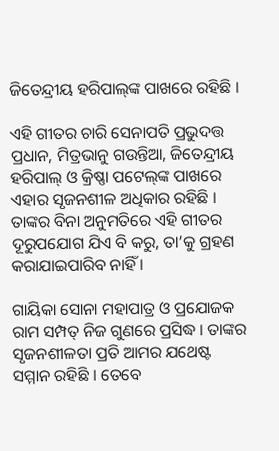ଜିତେନ୍ଦ୍ରୀୟ ହରିପାଲ୍‍ଙ୍କ ପାଖରେ ରହିଛି ।

ଏହି ଗୀତର ଚାରି ସେନାପତି ପ୍ରଭୁଦତ୍ତ ପ୍ରଧାନ, ମିତ୍ରଭାନୁ ଗଉନ୍ତିଆ, ଜିତେନ୍ଦ୍ରୀୟ ହରିପାଲ୍‍ ଓ କ୍ରିଷ୍ଣା ପଟେଲ୍‍ଙ୍କ ପାଖରେ ଏହାର ସୃଜନଶୀଳ ଅଧିକାର ରହିଛି । ତାଙ୍କର ବିନା ଅନୁମତିରେ ଏହି ଗୀତର ଦୂରୁପଯୋଗ ଯିଏ ବି କରୁ, ତା’କୁ ଗ୍ରହଣ କରାଯାଇପାରିବ ନାହିଁ ।

ଗାୟିକା ସୋନା ମହାପାତ୍ର ଓ ପ୍ରଯୋଜକ ରାମ ସମ୍ପତ୍‍ ନିଜ ଗୁଣରେ ପ୍ରସିଦ୍ଧ । ତାଙ୍କର ସୃଜନଶୀଳତା ପ୍ରତି ଆମର ଯଥେଷ୍ଟ ସମ୍ମାନ ରହିଛି । ତେବେ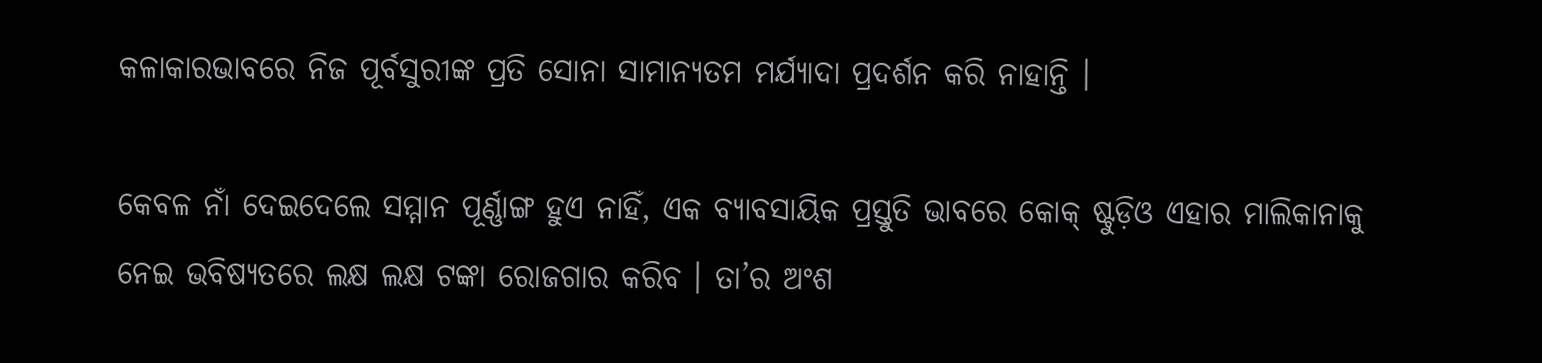କଳାକାରଭାବରେ ନିଜ ପୂର୍ବସୁରୀଙ୍କ ପ୍ରତି ସୋନା ସାମାନ୍ୟତମ ମର୍ଯ୍ୟାଦା ପ୍ରଦର୍ଶନ କରି ନାହାନ୍ତି ।

କେବଳ ନାଁ ଦେଇଦେଲେ ସମ୍ମାନ ପୂର୍ଣ୍ଣାଙ୍ଗ ହୁଏ ନାହିଁ, ଏକ ବ୍ୟାବସାୟିକ ପ୍ରସ୍ତୁତି ଭାବରେ କୋକ୍‍ ଷ୍ଟୁଡ଼ିଓ ଏହାର ମାଲିକାନାକୁ ନେଇ ଭବିଷ୍ୟତରେ ଲକ୍ଷ ଲକ୍ଷ ଟଙ୍କା ରୋଜଗାର କରିବ । ତା’ର ଅଂଶ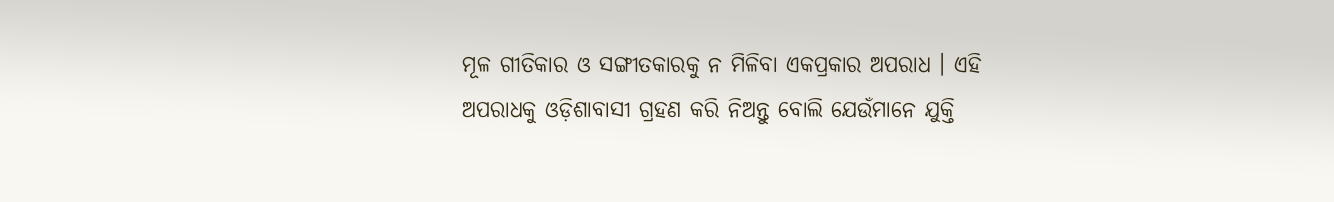ମୂଳ ଗୀତିକାର ଓ ସଙ୍ଗୀତକାରକୁ ନ ମିଳିବା ଏକପ୍ରକାର ଅପରାଧ । ଏହି ଅପରାଧକୁ ଓଡ଼ିଶାବାସୀ ଗ୍ରହଣ କରି ନିଅନ୍ତୁ ବୋଲି ଯେଉଁମାନେ ଯୁକ୍ତି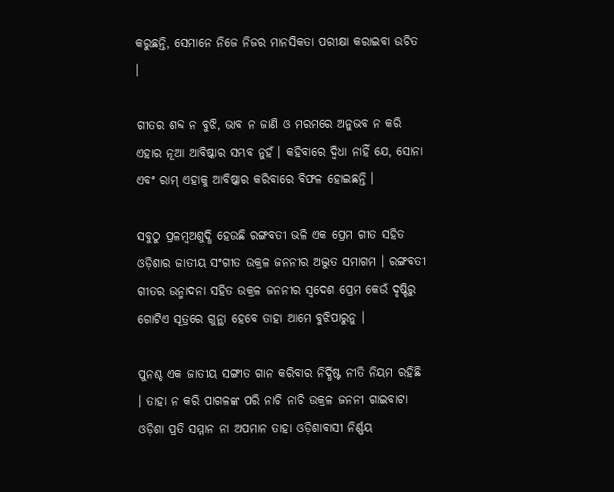କରୁଛନ୍ତି, ସେମାନେ ନିଜେ ନିଜର ମାନସିକତା ପରୀକ୍ଷା କରାଇବା ଉଚିତ ।

ଗୀତର ଶବ୍ଦ ନ ବୁଝି, ଭାବ ନ ଜାଣି ଓ ମରମରେ ଅନୁଭବ ନ କରି ଏହାର ନୂଆ ଆବିଷ୍କାର ସମ୍ଭବ ନୁହଁ । କହିବାରେ ଦ୍ୱିଧା ନାହିଁ ଯେ, ସୋନା ଏବଂ ରାମ୍‍ ଏହାକୁ ଆବିଷ୍କାର କରିବାରେ ବିଫଳ ହୋଇଛନ୍ତି ।

ସବୁଠୁ ପ୍ରଳମ୍ବଅଶୁଦ୍ଧି ହେଉଛି ରଙ୍ଗବତୀ ଭଳି ଏକ ପ୍ରେମ ଗୀତ ସହିତ ଓଡ଼ିଶାର ଜାତୀୟ ସଂଗୀତ ଉକ୍ରଳ ଜନନୀର ଅଦ୍ଭୁତ ସମାଗମ । ରଙ୍ଗବତୀ ଗୀତର ଉନ୍ମାଦନା ସହିତ ଉକ୍ରଳ ଜନନୀର ସ୍ୱଦେଶ ପ୍ରେମ କେଉଁ ଦୃଷ୍ଟିରୁ ଗୋଟିଏ ସୂତ୍ରରେ ଗୁନ୍ଥା ହେବେ ତାହା ଆମେ ବୁଝିପାରୁନୁ ।

ପୁନଶ୍ଚ ଏକ ଜାତୀୟ ସଙ୍ଗୀତ ଗାନ କରିବାର ନିର୍ଦ୍ଧିଷ୍ଟ ନୀତି ନିୟମ ରହିଛି । ତାହା ନ କରି ପାଗଳଙ୍କ ପରି ନାଚି ନାଚି ଉକ୍ରଳ ଜନନୀ ଗାଇବାଟା ଓଡ଼ିଶା ପ୍ରତି ସମ୍ମାନ ନା ଅପମାନ ତାହା ଓଡ଼ିଶାବାସୀ ନିର୍ଣ୍ଣୟ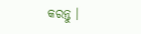କରନ୍ତୁ ।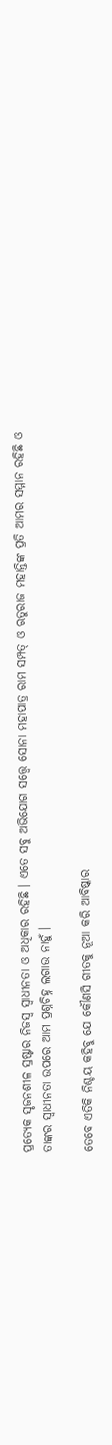ପ୍ରତ୍ୟେକ ସୃଜନଶୀଳ ସ୍ରଷ୍ଟାର ନିଜସ୍ୱ ସ୍ୱାଧୀନତା ଓ ଅଧିକାର ରହିଛି । ଏତେ ସବୁ ଅଭିଯୋଗ ସତ୍ତ୍ୱେ ସୋନା ମହାପାତ୍ର ରାମ ସମ୍ପତ୍‍ ଓ ଋତୁରାଜ ମହାନ୍ତିଙ୍କ ପ୍ରତି ଆମର ସମ୍ମାନ ରହିଛି ଓ ତାଙ୍କର ସ୍ୱାଧୀନତା ଉପରେ ଆମ ପ୍ରଶ୍ନଚିହ୍ନ ଲଗାଉ ନାହୁଁ ।

ତେବେ ଏତିକି ନିଶ୍ଚୟ କହିବୁ ଯେ କୌଣସି ଗୀତକୁ ନୂଆ କରି ଆବିଷ୍କାର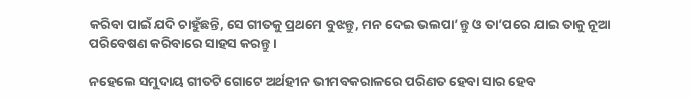କରିବା ପାଇଁ ଯଦି ଚାହୁଁଛନ୍ତି, ସେ ଗୀତକୁ ପ୍ରଥମେ ବୁଝନ୍ତୁ, ମନ ଦେଇ ଭଲପା’ନ୍ତୁ ଓ ତା’ପରେ ଯାଇ ତାକୁ ନୂଆ ପରିବେଷଣ କରିବାରେ ସାହସ କରନ୍ତୁ ।

ନହେଲେ ସମୁଦାୟ ଗୀତଟି ଗୋଟେ ଅର୍ଥହୀନ ଭୀମବକରାଳରେ ପରିଣତ ହେବା ସାର ହେବ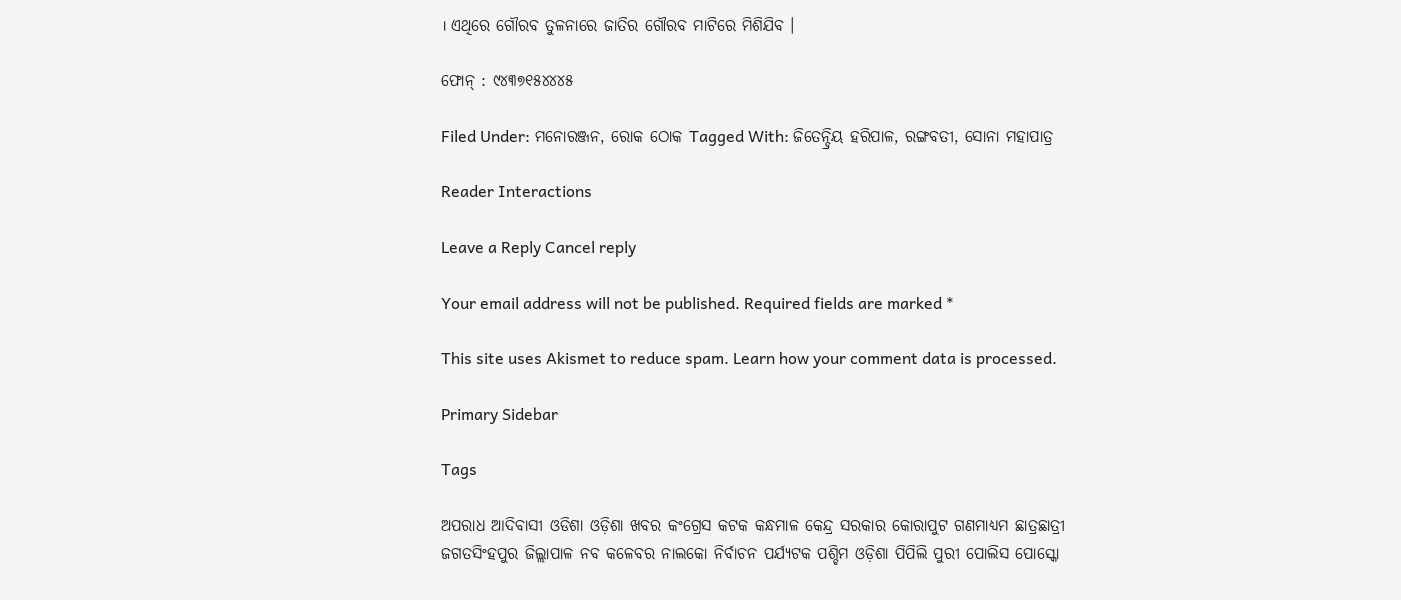। ଏଥିରେ ଗୌରବ ତୁଳନାରେ ଜାତିର ଗୌରବ ମାଟିରେ ମିଶିଯିବ ।

ଫୋନ୍‍ : ୯୪୩୭୧୫୪୪୪୫

Filed Under: ମନୋରଞ୍ଜନ, ରୋକ ଠୋକ Tagged With: ଜିତେନ୍ଦ୍ରିୟ ହରିପାଳ, ରଙ୍ଗବତୀ, ସୋନା ମହାପାତ୍ର

Reader Interactions

Leave a Reply Cancel reply

Your email address will not be published. Required fields are marked *

This site uses Akismet to reduce spam. Learn how your comment data is processed.

Primary Sidebar

Tags

ଅପରାଧ ଆଦିବାସୀ ଓଡିଶା ଓଡ଼ିଶା ଖବର କଂଗ୍ରେସ କଟକ କନ୍ଧମାଳ କେନ୍ଦ୍ର ସରକାର କୋରାପୁଟ ଗଣମାଧ୍ୟମ ଛାତ୍ରଛାତ୍ରୀ ଜଗତସିଂହପୁର ଜିଲ୍ଲାପାଳ ନବ କଳେବର ନାଲକୋ ନିର୍ବାଚନ ପର୍ଯ୍ୟଟକ ପଶ୍ଚିମ ଓଡ଼ିଶା ପିପିଲି ପୁରୀ ପୋଲିସ ପୋସ୍କୋ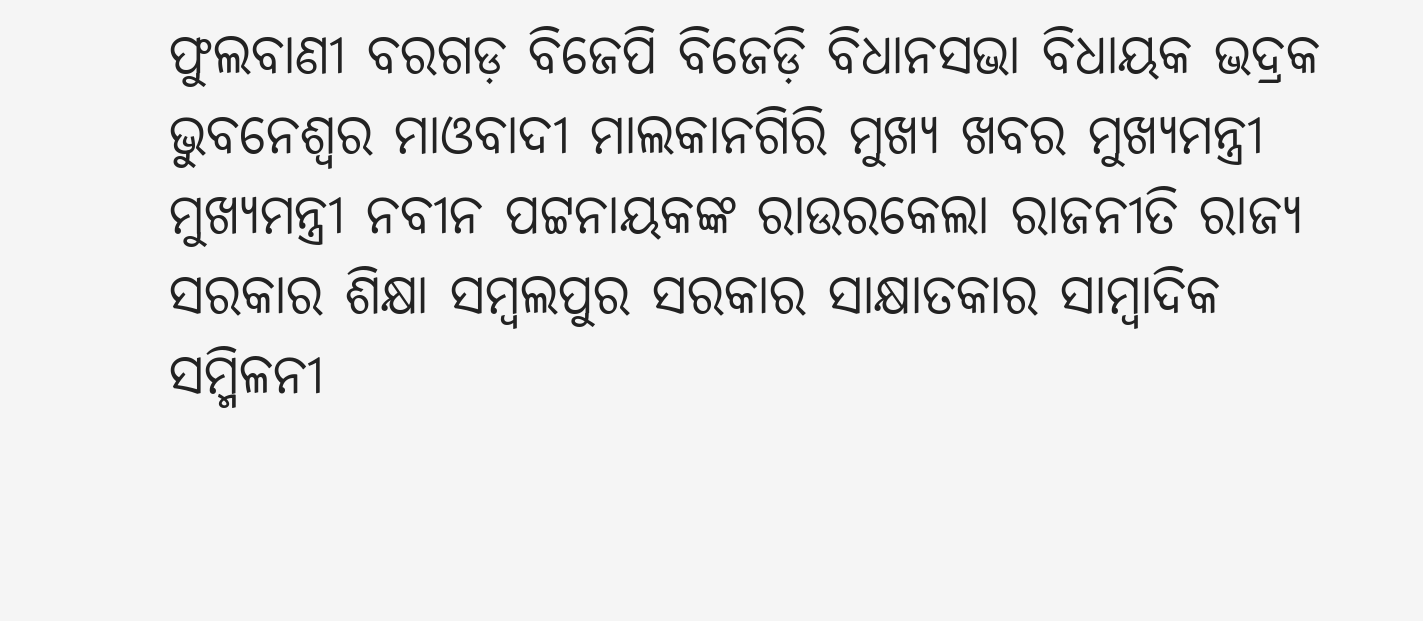ଫୁଲବାଣୀ ବରଗଡ଼ ବିଜେପି ବିଜେଡ଼ି ବିଧାନସଭା ବିଧାୟକ ଭଦ୍ରକ ଭୁବନେଶ୍ୱର ମାଓବାଦୀ ମାଲକାନଗିରି ମୁଖ୍ୟ ଖବର ମୁଖ୍ୟମନ୍ତ୍ରୀ ମୁଖ୍ୟମନ୍ତ୍ରୀ ନବୀନ ପଟ୍ଟନାୟକଙ୍କ ରାଉରକେଲା ରାଜନୀତି ରାଜ୍ୟ ସରକାର ଶିକ୍ଷା ସମ୍ବଲପୁର ସରକାର ସାକ୍ଷାତକାର ସାମ୍ବାଦିକ ସମ୍ମିଳନୀ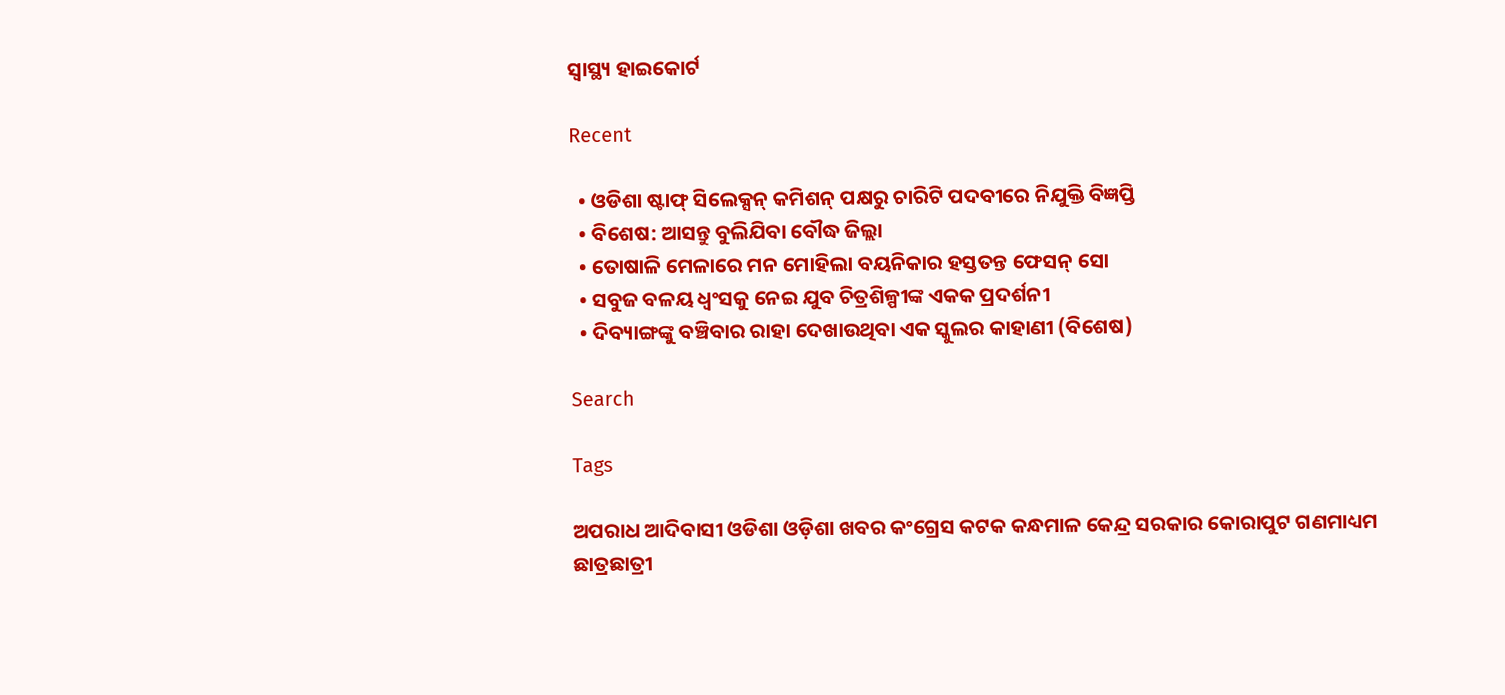ସ୍ୱାସ୍ଥ୍ୟ ହାଇକୋର୍ଟ

Recent

  • ଓଡିଶା ଷ୍ଟାଫ୍ ସିଲେକ୍ସନ୍ କମିଶନ୍ ପକ୍ଷରୁ ଚାରିଟି ପଦବୀରେ ନିଯୁକ୍ତି ବିଜ୍ଞପ୍ତି
  • ବିଶେଷ: ଆସନ୍ତୁ ବୁଲିଯିବା ବୌଦ୍ଧ ଜିଲ୍ଲା
  • ତୋଷାଳି ମେଳାରେ ମନ ମୋହିଲା ବୟନିକାର ହସ୍ତତନ୍ତ ଫେସନ୍ ସୋ
  • ସବୁଜ ବଳୟ ଧ୍ୱଂସକୁ ନେଇ ଯୁବ ଚିତ୍ରଶିଳ୍ପୀଙ୍କ ଏକକ ପ୍ରଦର୍ଶନୀ
  • ଦିବ୍ୟାଙ୍ଗଙ୍କୁ ବଞ୍ଚିବାର ରାହା ଦେଖାଉଥିବା ଏକ ସ୍କୁଲର କାହାଣୀ (ବିଶେଷ)

Search

Tags

ଅପରାଧ ଆଦିବାସୀ ଓଡିଶା ଓଡ଼ିଶା ଖବର କଂଗ୍ରେସ କଟକ କନ୍ଧମାଳ କେନ୍ଦ୍ର ସରକାର କୋରାପୁଟ ଗଣମାଧ୍ୟମ ଛାତ୍ରଛାତ୍ରୀ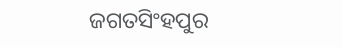ଜଗତସିଂହପୁର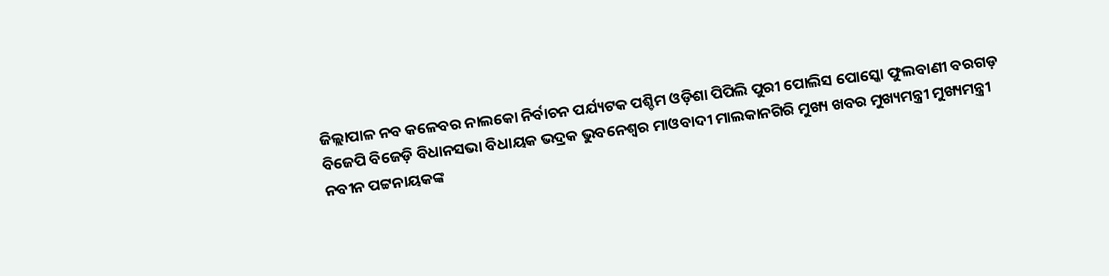ଜିଲ୍ଲାପାଳ ନବ କଳେବର ନାଲକୋ ନିର୍ବାଚନ ପର୍ଯ୍ୟଟକ ପଶ୍ଚିମ ଓଡ଼ିଶା ପିପିଲି ପୁରୀ ପୋଲିସ ପୋସ୍କୋ ଫୁଲବାଣୀ ବରଗଡ଼ ବିଜେପି ବିଜେଡ଼ି ବିଧାନସଭା ବିଧାୟକ ଭଦ୍ରକ ଭୁବନେଶ୍ୱର ମାଓବାଦୀ ମାଲକାନଗିରି ମୁଖ୍ୟ ଖବର ମୁଖ୍ୟମନ୍ତ୍ରୀ ମୁଖ୍ୟମନ୍ତ୍ରୀ ନବୀନ ପଟ୍ଟନାୟକଙ୍କ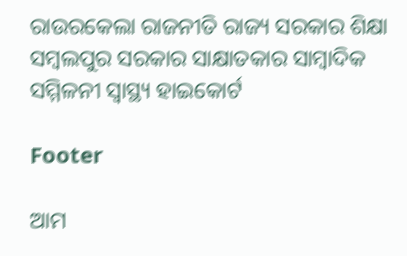ରାଉରକେଲା ରାଜନୀତି ରାଜ୍ୟ ସରକାର ଶିକ୍ଷା ସମ୍ବଲପୁର ସରକାର ସାକ୍ଷାତକାର ସାମ୍ବାଦିକ ସମ୍ମିଳନୀ ସ୍ୱାସ୍ଥ୍ୟ ହାଇକୋର୍ଟ

Footer

ଆମ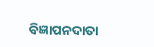ବିଜ୍ଞାପନଦାତା